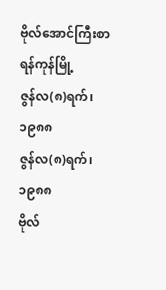ဗိုလ်အောင်ကြီးစာ
ရန်ကုန်မြို့
ဇွန်လ(၈)ရက်၊ ၁၉၈၈
ဇွန်လ(၈)ရက်၊ ၁၉၈၈
ဗိုလ်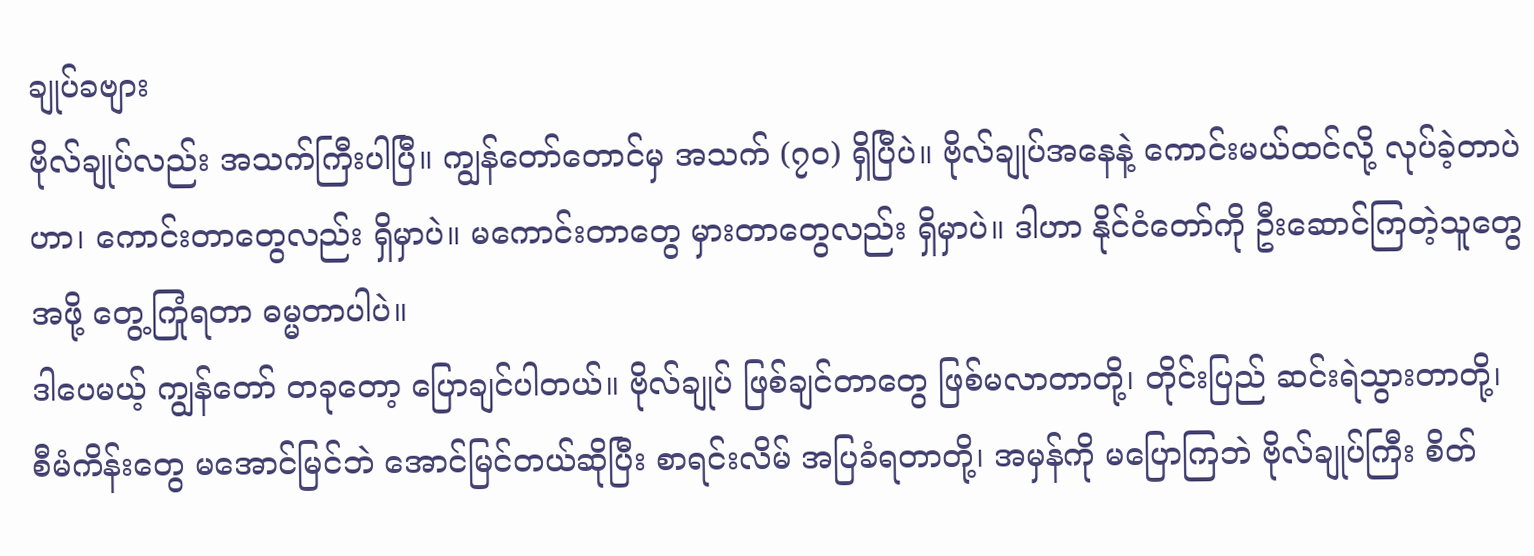ချုပ်ခဗျား
ဗိုလ်ချုပ်လည်း အသက်ကြီးပါပြီ။ ကျွန်တော်တောင်မှ အသက် (၇၀) ရှိပြီပဲ။ ဗိုလ်ချုပ်အနေနဲ့ ကောင်းမယ်ထင်လို့ လုပ်ခဲ့တာပဲဟာ၊ ကောင်းတာတွေလည်း ရှိမှာပဲ။ မကောင်းတာတွေ မှားတာတွေလည်း ရှိမှာပဲ။ ဒါဟာ နိုင်ငံတော်ကို ဦးဆောင်ကြတဲ့သူတွေ အဖို့ တွေ့ကြုံရတာ ဓမ္မတာပါပဲ။
ဒါပေမယ့် ကျွန်တော် တခုတော့ ပြောချင်ပါတယ်။ ဗိုလ်ချုပ် ဖြစ်ချင်တာတွေ ဖြစ်မလာတာတို့၊ တိုင်းပြည် ဆင်းရဲသွားတာတို့၊ စီမံကိန်းတွေ မအောင်မြင်ဘဲ အောင်မြင်တယ်ဆိုပြီး စာရင်းလိမ် အပြခံရတာတို့၊ အမှန်ကို မပြောကြဘဲ ဗိုလ်ချုပ်ကြီး စိတ်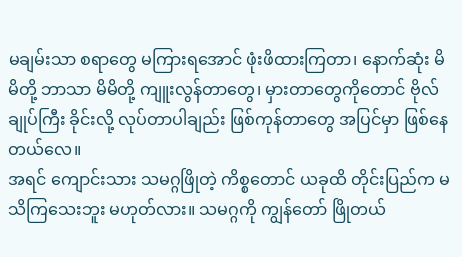မချမ်းသာ စရာတွေ မကြားရအောင် ဖုံးဖိထားကြတာ၊ နောက်ဆုံး မိမိတို့ ဘာသာ မိမိတို့ ကျူးလွန်တာတွေ၊ မှားတာတွေကိုတောင် ဗိုလ်ချုပ်ကြီး ခိုင်းလို့ လုပ်တာပါချည်း ဖြစ်ကုန်တာတွေ အပြင်မှာ ဖြစ်နေတယ်လေ။
အရင် ကျောင်းသား သမဂ္ဂဖြိုတဲ့ ကိစ္စတောင် ယခုထိ တိုင်းပြည်က မသိကြသေးဘူး မဟုတ်လား။ သမဂ္ဂကို ကျွန်တော် ဖြိုတယ်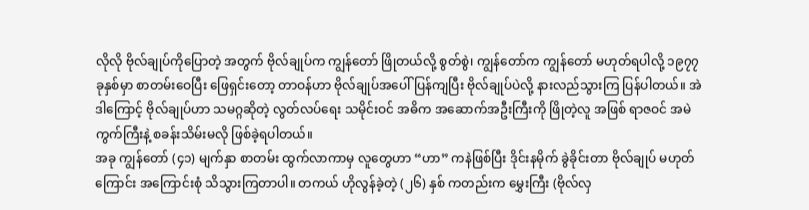လိုလို ဗိုလ်ချုပ်ကိုပြောတဲ့ အတွက် ဗိုလ်ချုပ်က ကျွန်တော် ဖြိုတယ်လို့ စွတ်စွဲ၊ ကျွန်တော်က ကျွန်တော် မဟုတ်ရပါလို့ ၁၉၇၇ ခုနှစ်မှာ စာတမ်းဝေပြီး ဖြေရှင်းတော့ တာဝန်ဟာ ဗိုလ်ချုပ်အပေါ် ပြန်ကျပြီး ဗိုလ်ချုပ်ပဲလို့ နားလည်သွားကြ ပြန်ပါတယ်။ အဲဒါကြောင့် ဗိုလ်ချုပ်ဟာ သမဂ္ဂဆိုတဲ့ လွတ်လပ်ရေး သမိုင်းဝင် အဓိက အဆောက်အဦးကြီးကို ဖြိုတဲ့လူ အဖြစ် ရာဇဝင် အမဲကွက်ကြီးနဲ့ စခန်းသိမ်းမလို ဖြစ်ခဲ့ရပါတယ်။
အခု ကျွန်တော် (၄၁) မျက်နှာ စာတမ်း ထွက်လာကာမှ လူတွေဟာ “ဟာ” ကနဲဖြစ်ပြီး ဒိုင်းနမိုက် ခွဲခိုင်းတာ ဗိုလ်ချုပ် မဟုတ်ကြောင်း အကြောင်းစုံ သိသွားကြတာပါ။ တကယ် ဟိုလွန်ခဲ့တဲ့ (၂၆) နှစ် ကတည်းက မွှေးကြီး (ဗိုလ်လှ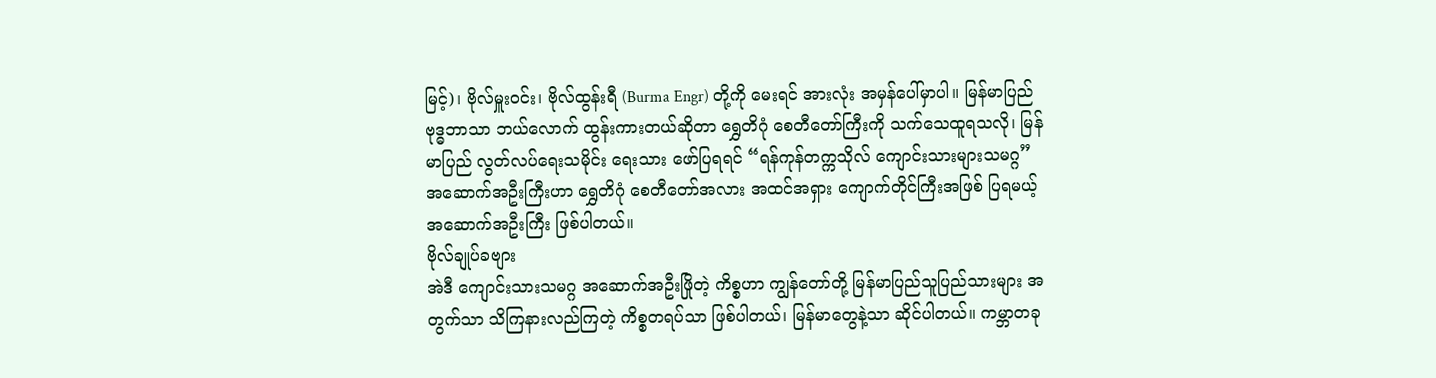မြင့်)၊ ဗိုလ်မှူးဝင်း၊ ဗိုလ်ထွန်းရီ (Burma Engr) တို့ကို မေးရင် အားလုံး အမှန်ပေါ်မှာပါ။ မြန်မာပြည် ဗုဒ္ဓဘာသာ ဘယ်လောက် ထွန်းကားတယ်ဆိုတာ ရွှေတိဂုံ စေတီတော်ကြီးကို သက်သေထူရသလို၊ မြန်မာပြည် လွတ်လပ်ရေးသမိုင်း ရေးသား ဖော်ပြရရင် “ရန်ကုန်တက္ကသိုလ် ကျောင်းသားများသမဂ္ဂ” အဆောက်အဦးကြီးဟာ ရွှေတိဂုံ စေတီတော်အလား အထင်အရှား ကျောက်တိုင်ကြီးအဖြစ် ပြရမယ့် အဆောက်အဦးကြီး ဖြစ်ပါတယ်။
ဗိုလ်ချုပ်ခဗျား
အဲဒီ ကျောင်းသားသမဂ္ဂ အဆောက်အဦးဖြိုတဲ့ ကိစ္စဟာ ကျွန်တော်တို့ မြန်မာပြည်သူပြည်သားများ အတွက်သာ သိကြနားလည်ကြတဲ့ ကိစ္စတရပ်သာ ဖြစ်ပါတယ်၊ မြန်မာတွေနဲ့သာ ဆိုင်ပါတယ်။ ကမ္ဘာတခု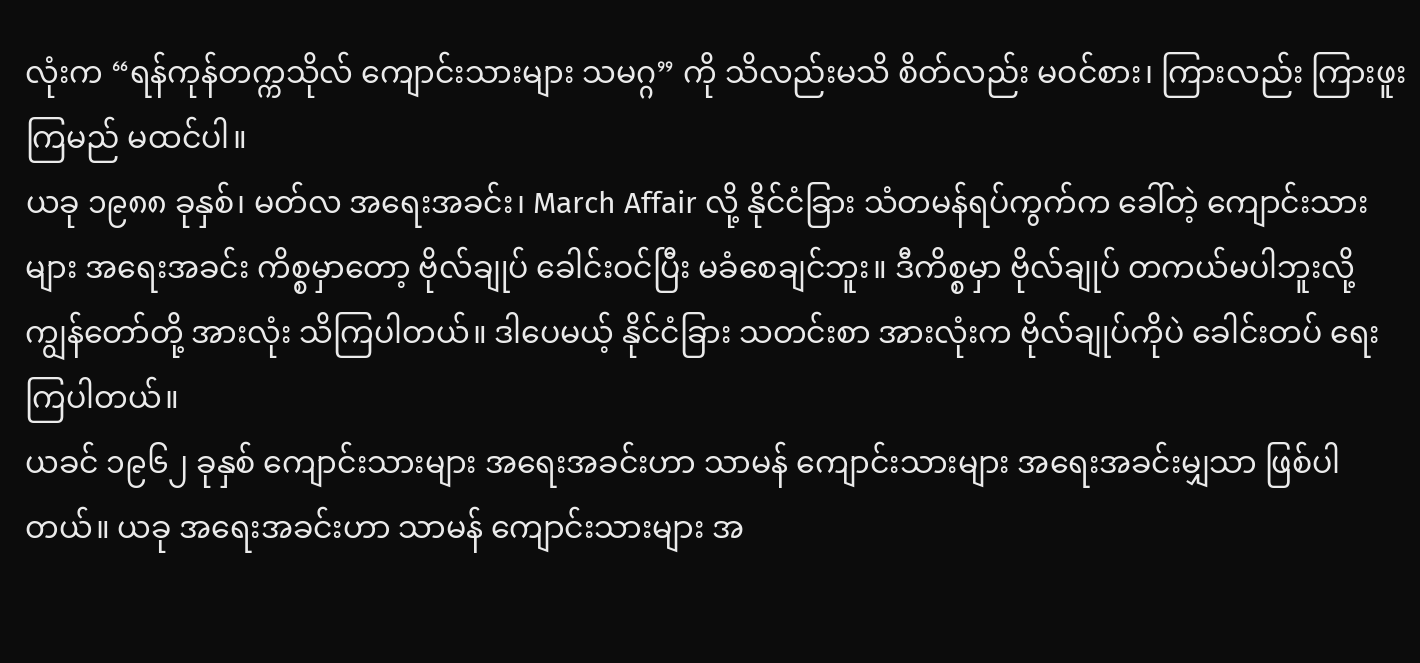လုံးက “ရန်ကုန်တက္ကသိုလ် ကျောင်းသားများ သမဂ္ဂ” ကို သိလည်းမသိ စိတ်လည်း မဝင်စား၊ ကြားလည်း ကြားဖူးကြမည် မထင်ပါ။
ယခု ၁၉၈၈ ခုနှစ်၊ မတ်လ အရေးအခင်း၊ March Affair လို့ နိုင်ငံခြား သံတမန်ရပ်ကွက်က ခေါ်တဲ့ ကျောင်းသားများ အရေးအခင်း ကိစ္စမှာတော့ ဗိုလ်ချုပ် ခေါင်းဝင်ပြီး မခံစေချင်ဘူး။ ဒီကိစ္စမှာ ဗိုလ်ချုပ် တကယ်မပါဘူးလို့ ကျွန်တော်တို့ အားလုံး သိကြပါတယ်။ ဒါပေမယ့် နိုင်ငံခြား သတင်းစာ အားလုံးက ဗိုလ်ချုပ်ကိုပဲ ခေါင်းတပ် ရေးကြပါတယ်။
ယခင် ၁၉၆၂ ခုနှစ် ကျောင်းသားများ အရေးအခင်းဟာ သာမန် ကျောင်းသားများ အရေးအခင်းမျှသာ ဖြစ်ပါတယ်။ ယခု အရေးအခင်းဟာ သာမန် ကျောင်းသားများ အ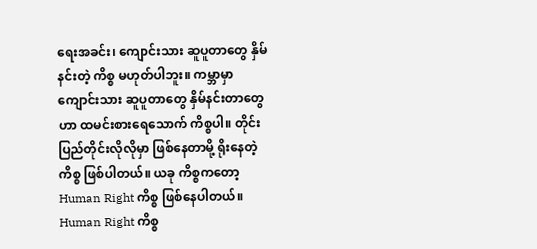ရေးအခင်း၊ ကျောင်းသား ဆူပူတာတွေ နှိမ်နင်းတဲ့ ကိစ္စ မဟုတ်ပါဘူး။ ကမ္ဘာမှာ ကျောင်းသား ဆူပူတာတွေ နှိမ်နင်းတာတွေဟာ ထမင်းစားရေသောက် ကိစ္စပါ။ တိုင်းပြည်တိုင်းလိုလိုမှာ ဖြစ်နေတာမို့ ရိုးနေတဲ့ ကိစ္စ ဖြစ်ပါတယ်။ ယခု ကိစ္စကတော့ Human Right ကိစ္စ ဖြစ်နေပါတယ်။ Human Right ကိစ္စ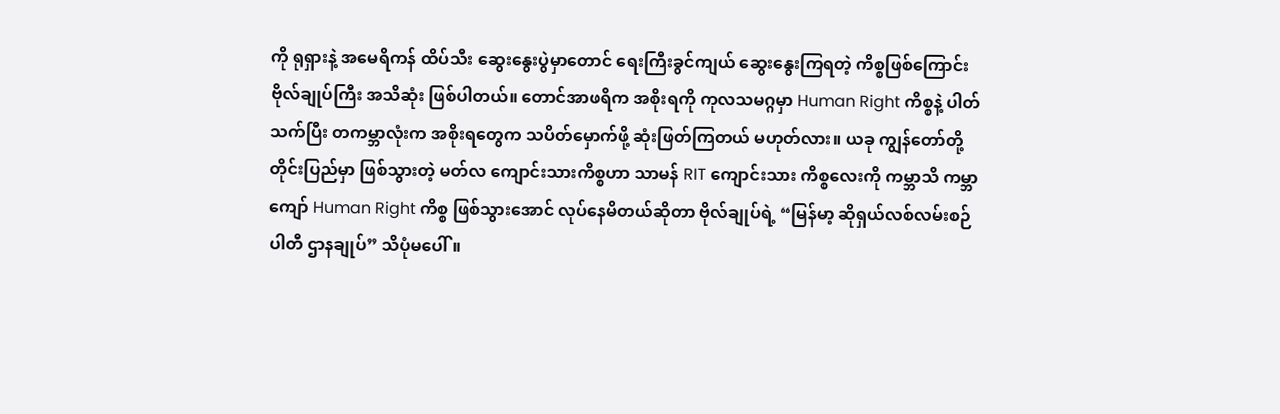ကို ရုရှားနဲ့ အမေရိကန် ထိပ်သီး ဆွေးနွေးပွဲမှာတောင် ရေးကြီးခွင်ကျယ် ဆွေးနွေးကြရတဲ့ ကိစ္စဖြစ်ကြောင်း ဗိုလ်ချုပ်ကြီး အသိဆုံး ဖြစ်ပါတယ်။ တောင်အာဖရိက အစိုးရကို ကုလသမဂ္ဂမှာ Human Right ကိစ္စနဲ့ ပါတ်သက်ပြီး တကမ္ဘာလုံးက အစိုးရတွေက သပိတ်မှောက်ဖို့ ဆုံးဖြတ်ကြတယ် မဟုတ်လား။ ယခု ကျွန်တော်တို့ တိုင်းပြည်မှာ ဖြစ်သွားတဲ့ မတ်လ ကျောင်းသားကိစ္စဟာ သာမန် RIT ကျောင်းသား ကိစ္စလေးကို ကမ္ဘာသိ ကမ္ဘာကျော် Human Right ကိစ္စ ဖြစ်သွားအောင် လုပ်နေမိတယ်ဆိုတာ ဗိုလ်ချုပ်ရဲ့ “မြန်မာ့ ဆိုရှယ်လစ်လမ်းစဉ်ပါတီ ဌာနချုပ်” သိပုံမပေါ်။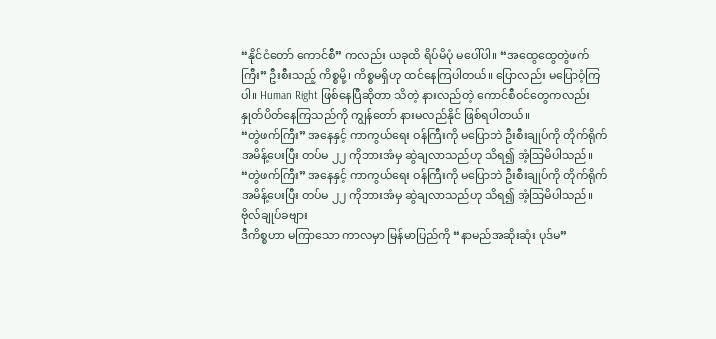“နိုင်ငံတော် ကောင်စီ” ကလည်း ယခုထိ ရိပ်မိပုံ မပေါ်ပါ။ “အထွေထွေတွဲဖက်ကြီး” ဦးစီးသည့် ကိစ္စမို့၊ ကိစ္စမရှိဟု ထင်နေကြပါတယ်။ ပြောလည်း မပြောဝံ့ကြပါ။ Human Right ဖြစ်နေပြီဆိုတာ သိတဲ့ နားလည်တဲ့ ကောင်စီဝင်တွေကလည်း နှုတ်ပိတ်နေကြသည်ကို ကျွန်တော် နားမလည်နိုင် ဖြစ်ရပါတယ်။
“တွဲဖက်ကြီး” အနေနှင့် ကာကွယ်ရေး ဝန်ကြီးကို မပြောဘဲ ဦးစီးချုပ်ကို တိုက်ရိုက် အမိန့်ပေးပြီး တပ်မ ၂၂ ကိုဘားအံမှ ဆွဲချလာသည်ဟု သိရ၍ အံ့သြမိပါသည်။
“တွဲဖက်ကြီး” အနေနှင့် ကာကွယ်ရေး ဝန်ကြီးကို မပြောဘဲ ဦးစီးချုပ်ကို တိုက်ရိုက် အမိန့်ပေးပြီး တပ်မ ၂၂ ကိုဘားအံမှ ဆွဲချလာသည်ဟု သိရ၍ အံ့သြမိပါသည်။
ဗိုလ်ချုပ်ခဗျား
ဒီကိစ္စဟာ မကြာသော ကာလမှာ မြန်မာပြည်ကို “နာမည်အဆိုးဆုံး ပုဒ်မ”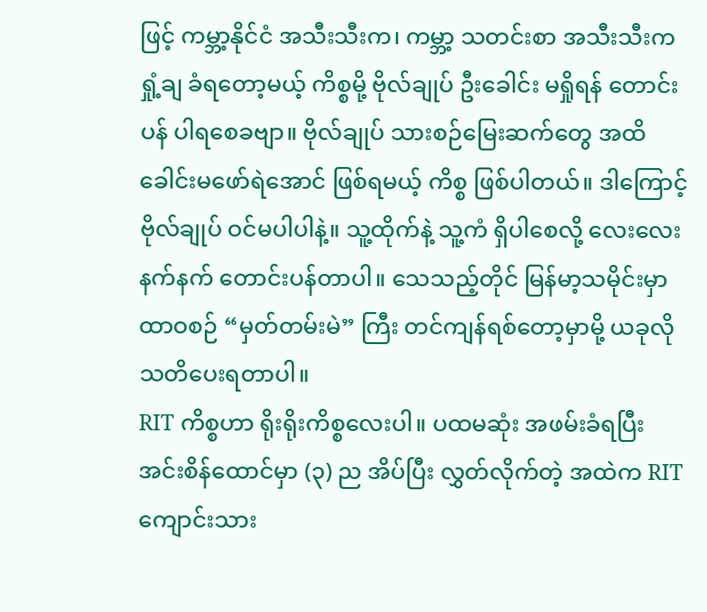ဖြင့် ကမ္ဘာ့နိုင်ငံ အသီးသီးက၊ ကမ္ဘာ့ သတင်းစာ အသီးသီးက ရှုံ့ချ ခံရတော့မယ့် ကိစ္စမို့ ဗိုလ်ချုပ် ဦးခေါင်း မရှိုရန် တောင်းပန် ပါရစေခဗျာ။ ဗိုလ်ချုပ် သားစဉ်မြေးဆက်တွေ အထိ ခေါင်းမဖော်ရဲအောင် ဖြစ်ရမယ့် ကိစ္စ ဖြစ်ပါတယ်။ ဒါကြောင့် ဗိုလ်ချုပ် ဝင်မပါပါနဲ့။ သူ့ထိုက်နဲ့ သူ့ကံ ရှိပါစေလို့ လေးလေးနက်နက် တောင်းပန်တာပါ။ သေသည့်တိုင် မြန်မာ့သမိုင်းမှာ ထာဝစဉ် “မှတ်တမ်းမဲ” ကြီး တင်ကျန်ရစ်တော့မှာမို့ ယခုလို သတိပေးရတာပါ။
RIT ကိစ္စဟာ ရိုးရိုးကိစ္စလေးပါ။ ပထမဆုံး အဖမ်းခံရပြီး အင်းစိန်ထောင်မှာ (၃) ည အိပ်ပြီး လွှတ်လိုက်တဲ့ အထဲက RIT ကျောင်းသား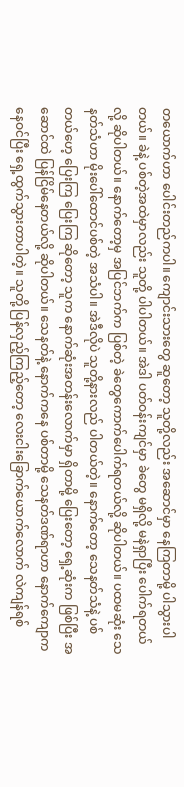တယောက်ဟာ ပေါင်းတည်ကပါ။ ကျောင်းသားတွေ ဆူတော့ သူတို့လည်း အဆောင်မှာ နေကြတာမို့ ပါသွားပါတယ်။ ခဲနဲ့ ပစ်တဲ့အထဲမှာလည်း သူတို့ ပါပါတယ်။ အဲဒါ ပတ်ဝန်းကျင်မှာ ခဲတွေ မရှိလို့ မနဲရှာပြီး ပေါက်ရတယ်လို့ ဆိုပါတယ်။ နောက်တော့မှ အပြင်ဘက်က ပြစ်တဲ့ ခဲတွေကောက်ပေါက်ရတယ်လို့ ဆိုပါတယ်။ ပထမဆုံး သေနတ်သံဟာ မိုးပေါ်ထောင်ပစ်တဲ့ အသံပါ။ အဲဒီလိုပဲ သူတို့နားလည် ပါတယ်တဲ့။ နောက်တော့ သေနတ်သံနဲ့ ပစ်တယ်ဟေ့ ပြေးကြ ပြေးကြ ဆိုတော့ သူက နောက်ဆုံးအတန်းလောက်မှာ ရှိတာမို့ ပြေးတော့ ရှေ့ဆုံးက ဖြစ်ပြီး အဆောင်ထဲ ပြန်ငြိမ်နေတယ်လို့ ဆိုပါတယ်။ သေနတ်နဲ့ နောက်ကနေ ပစ်တာမို့ သေနတ်ဒဏ်ရာဟာ နောက်ကျောကနေဝင်ပြီး ရှေ့ထွက်သွားတာပါတဲ့။ သူတို့ ပြန်လှည့်ကြည့်တော့ လေးငါးခြောက်ယောက်လောက် လဲကျန်ရစ်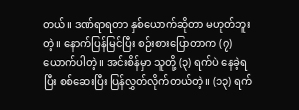တယ်။ ဒဏ်ရာရတာ နှစ်ယောက်ဆိုတာ မဟုတ်ဘူးတဲ့။ နောက်ပြန်မြင်ပြီး စဉ်းစားပြောတာက (၇) ယောက်ပါတဲ့။ အင်းစိန်မှာ သူတို့ (၃) ရက်ပဲ နေခဲ့ရပြီး စစ်ဆေးပြီး ပြန်လွှတ်လိုက်တယ်တဲ့။ (၁၃) ရက်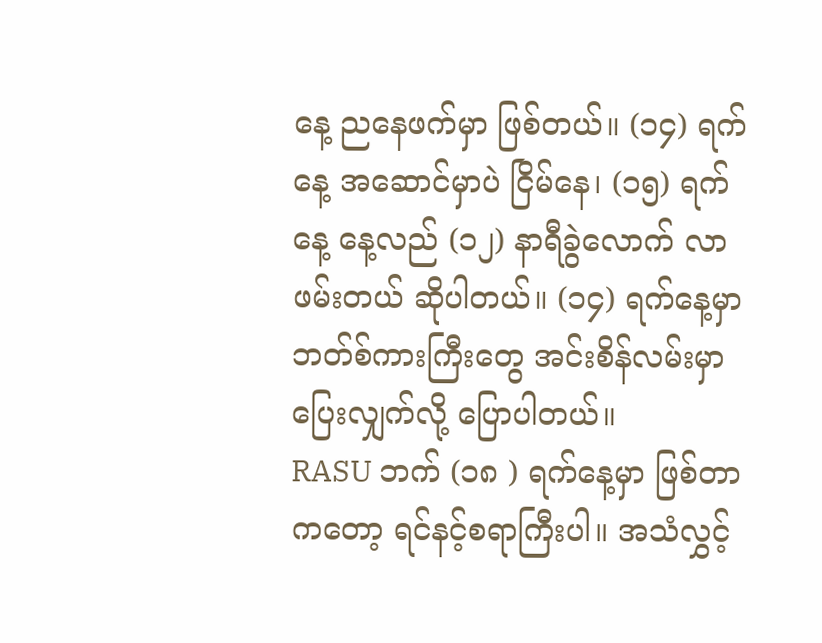နေ့ ညနေဖက်မှာ ဖြစ်တယ်။ (၁၄) ရက်နေ့ အဆောင်မှာပဲ ငြိမ်နေ၊ (၁၅) ရက်နေ့ နေ့လည် (၁၂) နာရီခွဲလောက် လာဖမ်းတယ် ဆိုပါတယ်။ (၁၄) ရက်နေ့မှာ ဘတ်စ်ကားကြီးတွေ အင်းစိန်လမ်းမှာ ပြေးလျှက်လို့ ပြောပါတယ်။
RASU ဘက် (၁၈ ) ရက်နေ့မှာ ဖြစ်တာကတော့ ရင်နင့်စရာကြီးပါ။ အသံလွှင့်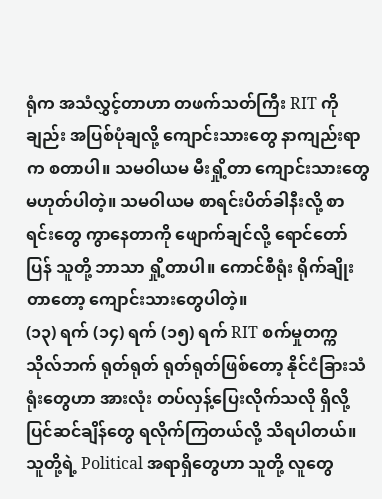ရုံက အသံလွှင့်တာဟာ တဖက်သတ်ကြီး RIT ကိုချည်း အပြစ်ပုံချလို့ ကျောင်းသားတွေ နာကျည်းရာက စတာပါ။ သမဝါယမ မီးရှို့တာ ကျောင်းသားတွေ မဟုတ်ပါတဲ့။ သမဝါယမ စာရင်းပိတ်ခါနီးလို့ စာရင်းတွေ ကွာနေတာကို ဖျောက်ချင်လို့ ရောင်တော်ပြန် သူတို့ ဘာသာ ရှို့တာပါ။ ကောင်စီရုံး ရိုက်ချိုးတာတော့ ကျောင်းသားတွေပါတဲ့။
(၁၃) ရက် (၁၄) ရက် (၁၅) ရက် RIT စက်မှုတက္ကသိုလ်ဘက် ရုတ်ရုတ် ရုတ်ရုတ်ဖြစ်တော့ နိုင်ငံခြားသံရုံးတွေဟာ အားလုံး တပ်လှန့်ပြေးလိုက်သလို ရှိလို့ ပြင်ဆင်ချိန်တွေ ရလိုက်ကြတယ်လို့ သိရပါတယ်။ သူတို့ရဲ့ Political အရာရှိတွေဟာ သူတို့ လူတွေ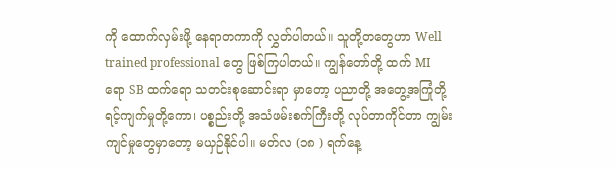ကို ထောက်လှမ်းဖို့ နေရာတကာကို လွှတ်ပါတယ်။ သူတို့တတွေဟာ Well trained professional တွေ ဖြစ်ကြပါတယ်။ ကျွန်တော်တို့ ထက် MI ရော SB ထက်ရော သတင်းစုဆောင်းရာ မှာတော့ ပညာတို့ အတွေ့အကြုံတို့ ရင့်ကျက်မှုတို့ကော၊ ပစ္စည်းတို့ အသံဖမ်းစက်ကြီးတို့ လုပ်တာကိုင်တာ ကျွမ်းကျင်မှုတွေမှာတော့ မယှဉ်နိုင်ပါ။ မတ်လ (၁၈ ) ရက်နေ့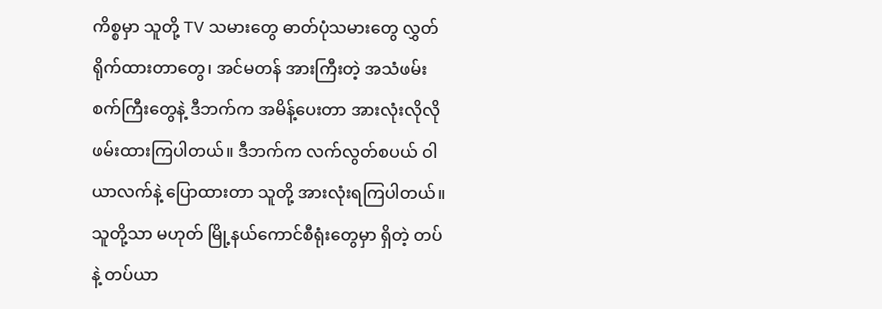ကိစ္စမှာ သူတို့ TV သမားတွေ ဓာတ်ပုံသမားတွေ လွှတ်ရိုက်ထားတာတွေ၊ အင်မတန် အားကြီးတဲ့ အသံဖမ်းစက်ကြီးတွေနဲ့ ဒီဘက်က အမိန့်ပေးတာ အားလုံးလိုလို ဖမ်းထားကြပါတယ်။ ဒီဘက်က လက်လွတ်စပယ် ဝါယာလက်နဲ့ ပြောထားတာ သူတို့ အားလုံးရကြပါတယ်။ သူတို့သာ မဟုတ် မြို့နယ်ကောင်စီရုံးတွေမှာ ရှိတဲ့ တပ်နဲ့ တပ်ယာ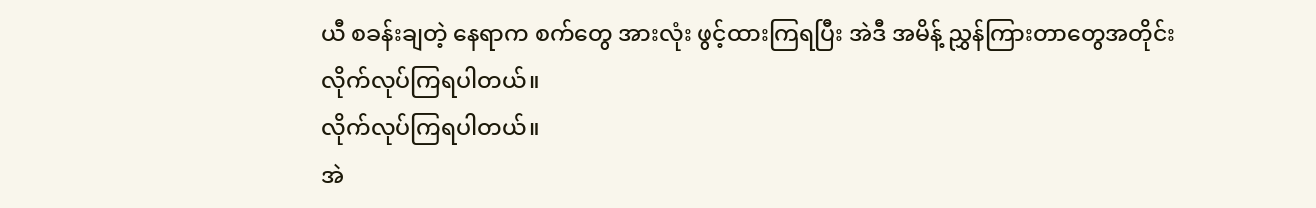ယီ စခန်းချတဲ့ နေရာက စက်တွေ အားလုံး ဖွင့်ထားကြရပြီး အဲဒီ အမိန့် ညွှန်ကြားတာတွေအတိုင်း
လိုက်လုပ်ကြရပါတယ်။
လိုက်လုပ်ကြရပါတယ်။
အဲ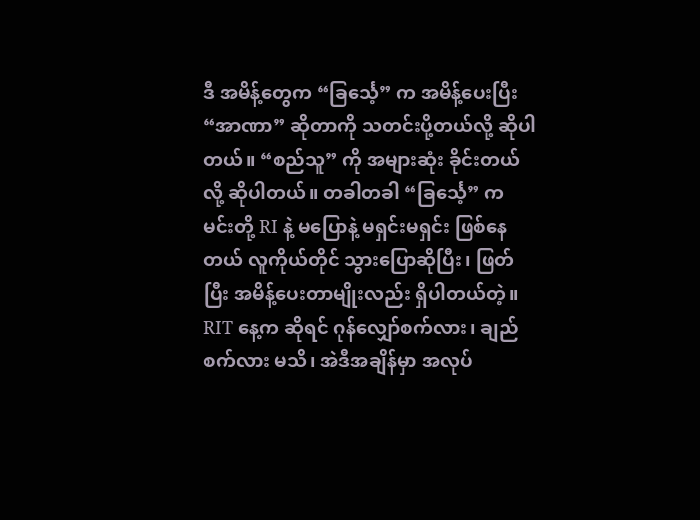ဒီ အမိန့်တွေက “ခြင်္သေ့” က အမိန့်ပေးပြီး “အာဏာ” ဆိုတာကို သတင်းပို့တယ်လို့ ဆိုပါတယ်။ “စည်သူ” ကို အများဆုံး ခိုင်းတယ်လို့ ဆိုပါတယ်။ တခါတခါ “ခြင်္သေ့” က မင်းတို့ RI နဲ့ မပြောနဲ့ မရှင်းမရှင်း ဖြစ်နေတယ် လူကိုယ်တိုင် သွားပြောဆိုပြီး၊ ဖြတ်ပြီး အမိန့်ပေးတာမျိုးလည်း ရှိပါတယ်တဲ့။ RIT နေ့က ဆိုရင် ဂုန်လျှော်စက်လား၊ ချည်စက်လား မသိ၊ အဲဒီအချိန်မှာ အလုပ်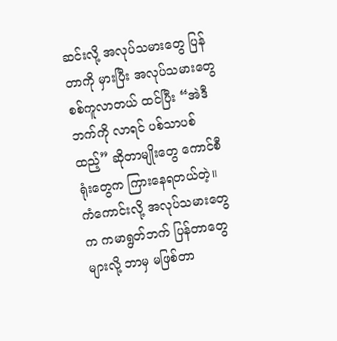ဆင်းလို့ အလုပ်သမားတွေ ပြန်တာကို မှားပြီး အလုပ်သမားတွေ စစ်ကူလာတယ် ထင်ပြီး “အဲဒီဘက်ကို လာရင် ပစ်သာပစ်ထည့်” ဆိုတာမျိုးတွေ ကောင်စီရုံးတွေက ကြားနေရတယ်တဲ့။ ကံကောင်းလို့ အလုပ်သမားတွေက ကမာရွတ်ဘက် ပြန်တာတွေများလို့ ဘာမှ မဖြစ်တာ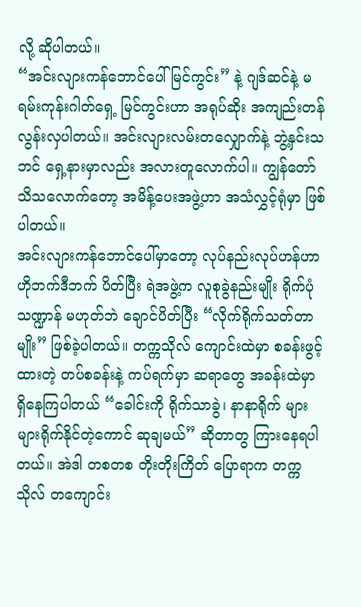လို့ ဆိုပါတယ်။
“အင်းလျားကန်ဘောင်ပေါ် မြင်ကွင်း” နဲ့ ဂျဒ်ဆင်နဲ့ မရမ်းကုန်းဂါတ်ရှေ့ မြင်ကွင်းဟာ အရုပ်ဆိုး အကျည်းတန်လွန်းလှပါတယ်။ အင်းလျားလမ်းတလျှောက်နဲ့ ဘွဲ့နှင်းသဘင် ရှေ့နားမှာလည်း အလားတူလောက်ပါ။ ကျွန်တော် သိသလောက်တော့ အမိန့်ပေးအဖွဲ့ဟာ အသံလွှင့်ရုံမှာ ဖြစ်ပါတယ်။
အင်းလျားကန်ဘောင်ပေါ်မှာတော့ လုပ်နည်းလုပ်ဟန်ဟာ ဟိုဘက်ဒီဘက် ပိတ်ပြီး ရဲအဖွဲ့က လူစုခွဲနည်းမျိုး ရိုက်ပုံသဏ္ဍာန် မဟုတ်ဘဲ ချောင်ပိတ်ပြီး “လိုက်ရိုက်သတ်တာမျိုး” ဖြစ်ခဲ့ပါတယ်။ တက္ကသိုလ် ကျောင်းထဲမှာ စခန်းဖွင့်ထားတဲ့ တပ်စခန်းနဲ့ ကပ်ရက်မှာ ဆရာတွေ အခန်းထဲမှာ ရှိနေကြပါတယ် “ခေါင်းကို ရိုက်သာခွဲ၊ နာနာရိုက် များများရိုက်နိုင်တဲ့ကောင် ဆုချမယ်” ဆိုတာတွ ကြားနေရပါတယ်။ အဲဒါ တစတစ တိုးတိုးကြိတ် ပြောရာက တက္ကသိုလ် တကျောင်း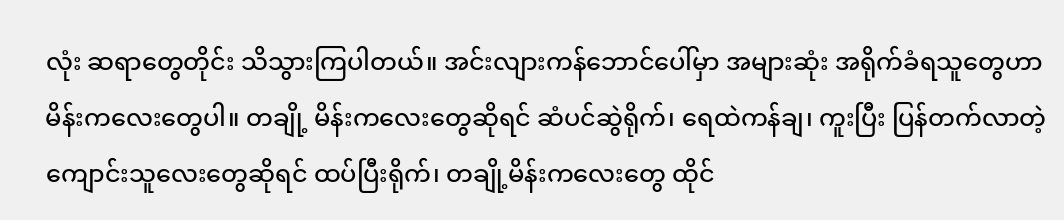လုံး ဆရာတွေတိုင်း သိသွားကြပါတယ်။ အင်းလျားကန်ဘောင်ပေါ်မှာ အများဆုံး အရိုက်ခံရသူတွေဟာ မိန်းကလေးတွေပါ။ တချို့ မိန်းကလေးတွေဆိုရင် ဆံပင်ဆွဲရိုက်၊ ရေထဲကန်ချ၊ ကူးပြီး ပြန်တက်လာတဲ့ ကျောင်းသူလေးတွေဆိုရင် ထပ်ပြီးရိုက်၊ တချို့မိန်းကလေးတွေ ထိုင်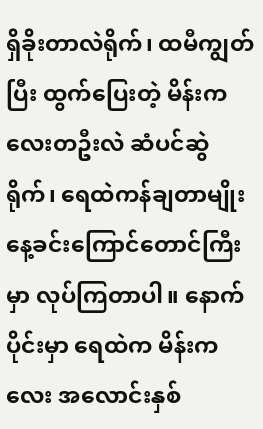ရှိခိုးတာလဲရိုက်၊ ထမီကျွတ်ပြီး ထွက်ပြေးတဲ့ မိန်းကလေးတဦးလဲ ဆံပင်ဆွဲရိုက်၊ ရေထဲကန်ချတာမျိုး နေ့ခင်းကြောင်တောင်ကြီးမှာ လုပ်ကြတာပါ။ နောက်ပိုင်းမှာ ရေထဲက မိန်းကလေး အလောင်းနှစ်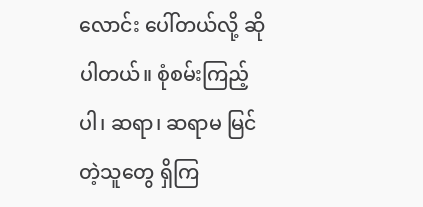လောင်း ပေါ်တယ်လို့ ဆိုပါတယ်။ စုံစမ်းကြည့်ပါ၊ ဆရာ၊ ဆရာမ မြင်တဲ့သူတွေ ရှိကြ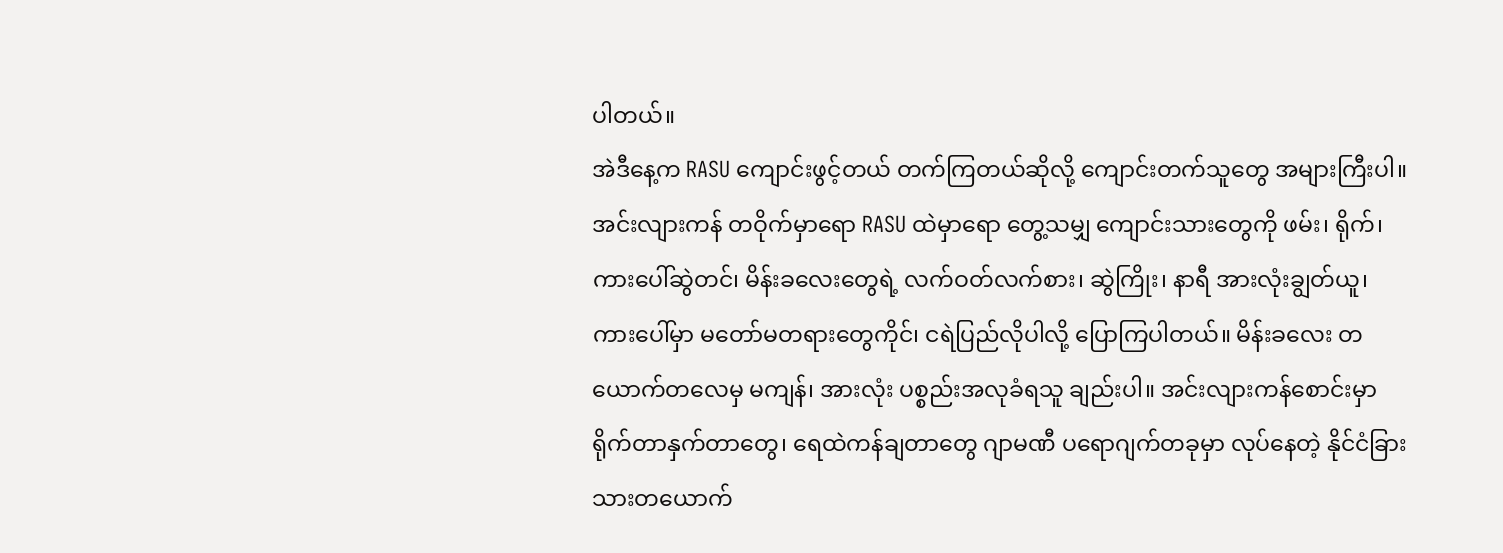ပါတယ်။
အဲဒီနေ့က RASU ကျောင်းဖွင့်တယ် တက်ကြတယ်ဆိုလို့ ကျောင်းတက်သူတွေ အများကြီးပါ။ အင်းလျားကန် တဝိုက်မှာရော RASU ထဲမှာရော တွေ့သမျှ ကျောင်းသားတွေကို ဖမ်း၊ ရိုက်၊ ကားပေါ်ဆွဲတင်၊ မိန်းခလေးတွေရဲ့ လက်ဝတ်လက်စား၊ ဆွဲကြိုး၊ နာရီ အားလုံးချွတ်ယူ၊ ကားပေါ်မှာ မတော်မတရားတွေကိုင်၊ ငရဲပြည်လိုပါလို့ ပြောကြပါတယ်။ မိန်းခလေး တယောက်တလေမှ မကျန်၊ အားလုံး ပစ္စည်းအလုခံရသူ ချည်းပါ။ အင်းလျားကန်စောင်းမှာ ရိုက်တာနှက်တာတွေ၊ ရေထဲကန်ချတာတွေ ဂျာမဏီ ပရောဂျက်တခုမှာ လုပ်နေတဲ့ နိုင်ငံခြားသားတယောက်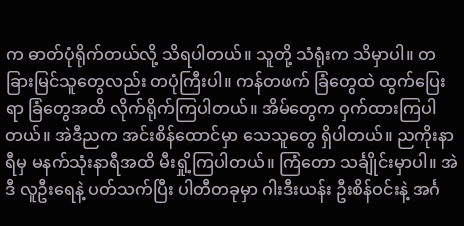က ဓာတ်ပုံရိုက်တယ်လို့ သိရပါတယ်။ သူတို့ သံရုံးက သိမှာပါ။ တခြားမြင်သူတွေလည်း တပုံကြီးပါ။ ကန်တဖက် ခြံတွေထဲ ထွက်ပြေးရာ ခြံတွေအထိ လိုက်ရိုက်ကြပါတယ်။ အိမ်တွေက ဝှက်ထားကြပါတယ်။ အဲဒီညက အင်းစိန်ထောင်မှာ သေသူတွေ ရှိပါတယ်။ ညကိုးနာရီမှ မနက်သုံးနာရီအထိ မီးရှို့ကြပါတယ်။ ကြံတော သင်္ချိုင်းမှာပါ။ အဲဒီ လူဦးရေနဲ့ ပတ်သက်ပြီး ပါတီတခုမှာ ဂါးဒီးယန်း ဦးစိန်ဝင်းနဲ့ အင်္ဂ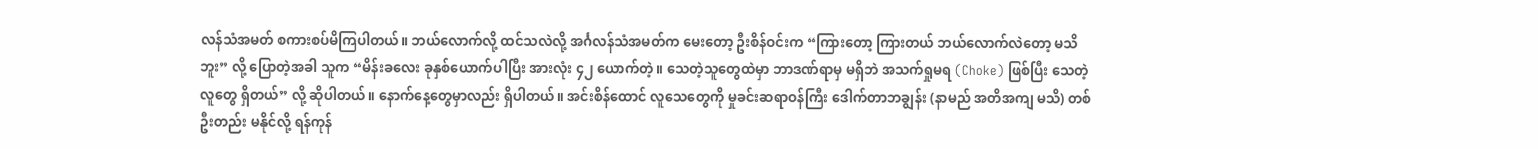လန်သံအမတ် စကားစပ်မိကြပါတယ်။ ဘယ်လောက်လို့ ထင်သလဲလို့ အင်္ဂလန်သံအမတ်က မေးတော့ ဦးစိန်ဝင်းက “ကြားတော့ ကြားတယ် ဘယ်လောက်လဲတော့ မသိဘူး” လို့ ပြောတဲ့အခါ သူက “မိန်းခလေး ခုနှစ်ယောက်ပါပြီး အားလုံး ၄၂ ယောက်တဲ့။ သေတဲ့သူတွေထဲမှာ ဘာဒဏ်ရာမှ မရှိဘဲ အသက်ရှုမရ (Choke) ဖြစ်ပြီး သေတဲ့လူတွေ ရှိတယ်” လို့ ဆိုပါတယ်။ နောက်နေ့တွေမှာလည်း ရှိပါတယ်။ အင်းစိန်ထောင် လူသေတွေကို မှုခင်းဆရာဝန်ကြီး ဒေါက်တာဘချွန်း (နာမည် အတိအကျ မသိ) တစ်ဦးတည်း မနိုင်လို့ ရန်ကုန်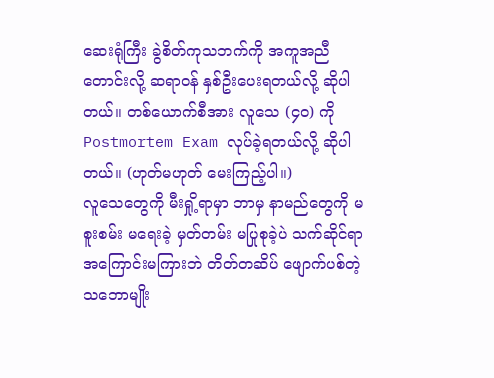ဆေးရုံကြီး ခွဲစိတ်ကုသဘက်ကို အကူအညီတောင်းလို့ ဆရာဝန် နှစ်ဦးပေးရတယ်လို့ ဆိုပါတယ်။ တစ်ယောက်စီအား လူသေ (၄၀) ကို Postmortem Exam လုပ်ခဲ့ရတယ်လို့ ဆိုပါတယ်။ (ဟုတ်မဟုတ် မေးကြည့်ပါ။)
လူသေတွေကို မီးရှို့ရာမှာ ဘာမှ နာမည်တွေကို မစူးစမ်း မရေးခဲ့ မှတ်တမ်း မပြုစုခဲ့ပဲ သက်ဆိုင်ရာ အကြောင်းမကြားဘဲ တိတ်တဆိပ် ဖျောက်ပစ်တဲ့ သဘောမျိုး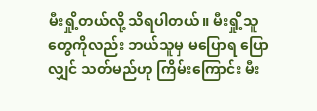မီးရှို့တယ်လို့ သိရပါတယ်။ မီးရှို့သူတွေကိုလည်း ဘယ်သူမှ မပြောရ ပြောလျှင် သတ်မည်ဟု ကြိမ်းကြောင်း မီး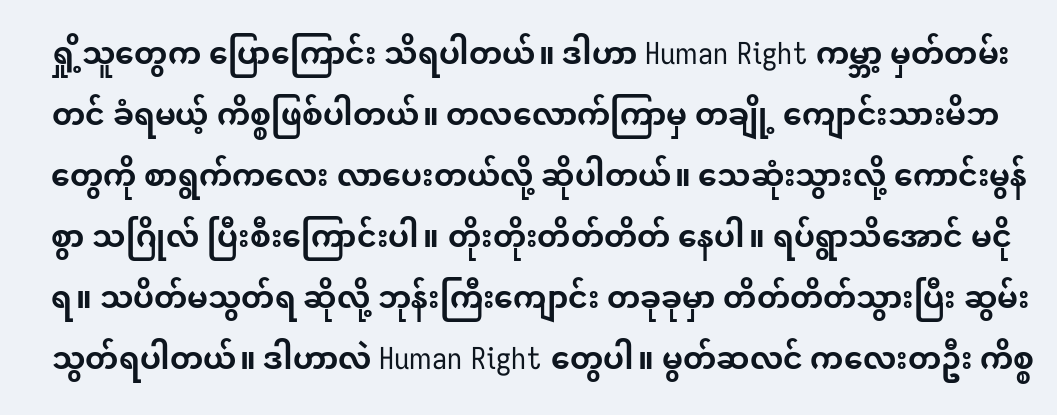ရှို့သူတွေက ပြောကြောင်း သိရပါတယ်။ ဒါဟာ Human Right ကမ္ဘာ့ မှတ်တမ်းတင် ခံရမယ့် ကိစ္စဖြစ်ပါတယ်။ တလလောက်ကြာမှ တချို့ ကျောင်းသားမိဘတွေကို စာရွက်ကလေး လာပေးတယ်လို့ ဆိုပါတယ်။ သေဆုံးသွားလို့ ကောင်းမွန်စွာ သဂြိုလ် ပြီးစီးကြောင်းပါ။ တိုးတိုးတိတ်တိတ် နေပါ။ ရပ်ရွာသိအောင် မငိုရ။ သပိတ်မသွတ်ရ ဆိုလို့ ဘုန်းကြီးကျောင်း တခုခုမှာ တိတ်တိတ်သွားပြီး ဆွမ်းသွတ်ရပါတယ်။ ဒါဟာလဲ Human Right တွေပါ။ မွတ်ဆလင် ကလေးတဦး ကိစ္စ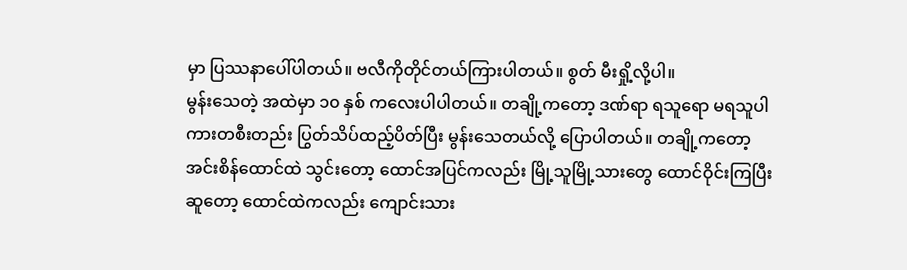မှာ ပြဿနာပေါ်ပါတယ်။ ဗလီကိုတိုင်တယ်ကြားပါတယ်။ စွတ် မီးရှို့လို့ပါ။
မွန်းသေတဲ့ အထဲမှာ ၁၀ နှစ် ကလေးပါပါတယ်။ တချို့ကတော့ ဒဏ်ရာ ရသူရော မရသူပါ ကားတစီးတည်း ပြွတ်သိပ်ထည့်ပိတ်ပြီး မွန်းသေတယ်လို့ ပြောပါတယ်။ တချို့ကတော့ အင်းစိန်ထောင်ထဲ သွင်းတော့ ထောင်အပြင်ကလည်း မြို့သူမြို့သားတွေ ထောင်ဝိုင်းကြပြီး ဆူတော့ ထောင်ထဲကလည်း ကျောင်းသား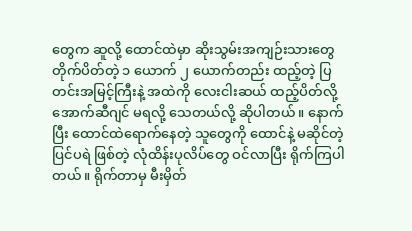တွေက ဆူလို့ ထောင်ထဲမှာ ဆိုးသွမ်းအကျဉ်းသားတွေ တိုက်ပိတ်တဲ့ ၁ ယောက် ၂ ယောက်တည်း ထည့်တဲ့ ပြတင်းအမြင့်ကြီးနဲ့ အထဲကို လေးငါးဆယ် ထည့်ပိတ်လို့ အောက်ဆီဂျင် မရလို့ သေတယ်လို့ ဆိုပါတယ်။ နောက်ပြီး ထောင်ထဲရောက်နေတဲ့ သူတွေကို ထောင်နဲ့ မဆိုင်တဲ့ ပြင်ပရဲ ဖြစ်တဲ့ လုံထိန်းပုလိပ်တွေ ဝင်လာပြီး ရိုက်ကြပါတယ်။ ရိုက်တာမှ မီးမှိတ်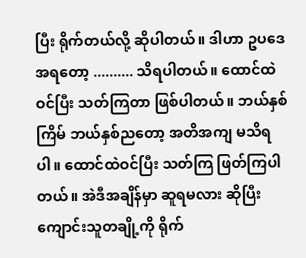ပြီး ရိုက်တယ်လို့ ဆိုပါတယ်။ ဒါဟာ ဥပဒေအရတော့ .......... သိရပါတယ်။ ထောင်ထဲဝင်ပြီး သတ်ကြတာ ဖြစ်ပါတယ်။ ဘယ်နှစ်ကြိမ် ဘယ်နှစ်ညတော့ အတိအကျ မသိရပါ။ ထောင်ထဲဝင်ပြီး သတ်ကြ ဖြတ်ကြပါတယ်။ အဲဒီအချိန်မှာ ဆူရမလား ဆိုပြီး ကျောင်းသူတချို့ကို ရိုက်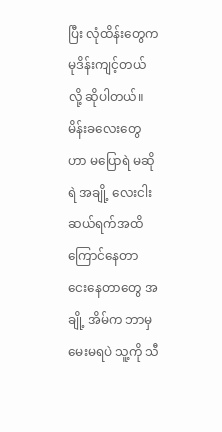ပြီး လုံထိန်းတွေက မုဒိန်းကျင့်တယ်လို့ ဆိုပါတယ်။ မိန်းခလေးတွေဟာ မပြောရဲ မဆိုရဲ အချို့ လေးငါးဆယ်ရက်အထိ ကြောင်နေတာ ငေးနေတာတွေ အချို့ အိမ်က ဘာမှ မေးမရပဲ သူ့ကို သီ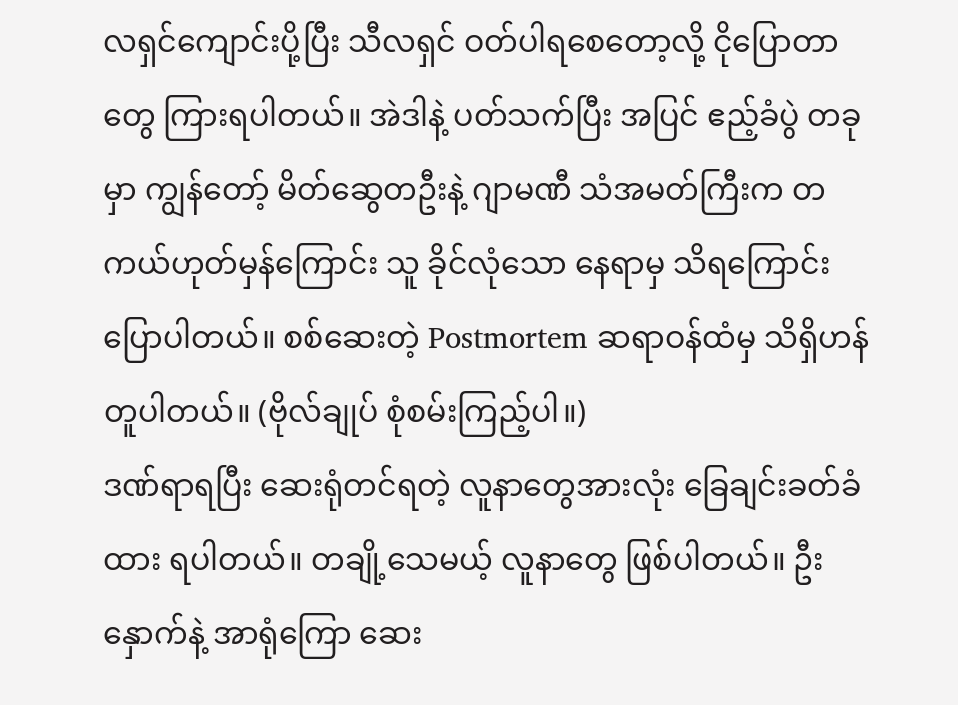လရှင်ကျောင်းပို့ပြီး သီလရှင် ဝတ်ပါရစေတော့လို့ ငိုပြောတာတွေ ကြားရပါတယ်။ အဲဒါနဲ့ ပတ်သက်ပြီး အပြင် ဧည့်ခံပွဲ တခုမှာ ကျွန်တော့် မိတ်ဆွေတဦးနဲ့ ဂျာမဏီ သံအမတ်ကြီးက တကယ်ဟုတ်မှန်ကြောင်း သူ ခိုင်လုံသော နေရာမှ သိရကြောင်း ပြောပါတယ်။ စစ်ဆေးတဲ့ Postmortem ဆရာဝန်ထံမှ သိရှိဟန်တူပါတယ်။ (ဗိုလ်ချုပ် စုံစမ်းကြည့်ပါ။)
ဒဏ်ရာရပြီး ဆေးရုံတင်ရတဲ့ လူနာတွေအားလုံး ခြေချင်းခတ်ခံထား ရပါတယ်။ တချို့သေမယ့် လူနာတွေ ဖြစ်ပါတယ်။ ဦးနှောက်နဲ့ အာရုံကြော ဆေး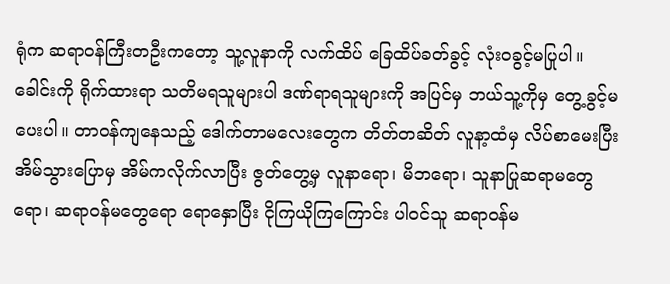ရုံက ဆရာဝန်ကြီးတဦးကတော့ သူ့လူနာကို လက်ထိပ် ခြေထိပ်ခတ်ခွင့် လုံးဝခွင့်မပြုပါ။ ခေါင်းကို ရိုက်ထားရာ သတိမရသူများပါ ဒဏ်ရာရသူများကို အပြင်မှ ဘယ်သူ့ကိုမှ တွေ့ခွင့်မပေးပါ။ တာဝန်ကျနေသည့် ဒေါက်တာမလေးတွေက တိတ်တဆိတ် လူနာ့ထံမှ လိပ်စာမေးပြီး အိမ်သွားပြောမှ အိမ်ကလိုက်လာပြီး ဇွတ်တွေ့မှ လူနာရော၊ မိဘရော၊ သူနာပြုဆရာမတွေရော၊ ဆရာဝန်မတွေရော ရောနှောပြီး ငိုကြယိုကြကြောင်း ပါဝင်သူ ဆရာဝန်မ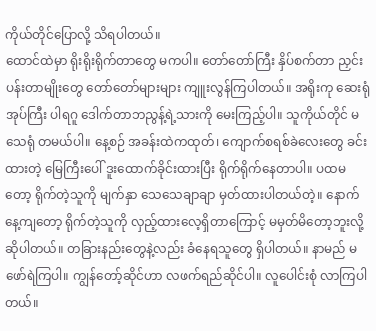ကိုယ်တိုင်ပြောလို့ သိရပါတယ်။
ထောင်ထဲမှာ ရိုးရိုးရိုက်တာတွေ မကပါ။ တော်တော်ကြီး နှိပ်စက်တာ ညှင်းပန်းတာမျိုးတွေ တော်တော်များများ ကျူးလွန်ကြပါတယ်။ အရိုးကု ဆေးရုံအုပ်ကြီး ပါရဂူ ဒေါက်တာဘညွန့်ရဲ့သားကို မေးကြည့်ပါ။ သူကိုယ်တိုင် မသေရုံ တမယ်ပါ။ နေ့စဉ် အခန်းထဲကထုတ်၊ ကျောက်စရစ်ခဲလေးတွေ ခင်းထားတဲ့ မြေကြီးပေါ် ဒူးထောက်ခိုင်းထားပြီး ရိုက်ရိုက်နေတာပါ။ ပထမတော့ ရိုက်တဲ့သူကို မျက်နှာ သေသေချာချာ မှတ်ထားပါတယ်တဲ့။ နောက်နေ့ကျတော့ ရိုက်တဲ့သူကို လှည့်ထားလေ့ရှိတာကြောင့် မမှတ်မိတော့ဘူးလို့ ဆိုပါတယ်။ တခြားနည်းတွေနဲ့လည်း ခံနေရသူတွေ ရှိပါတယ်။ နာမည် မဖော်ရဲကြပါ။ ကျွန်တော့်ဆိုင်ဟာ လဖက်ရည်ဆိုင်ပါ။ လူပေါင်းစုံ လာကြပါတယ်။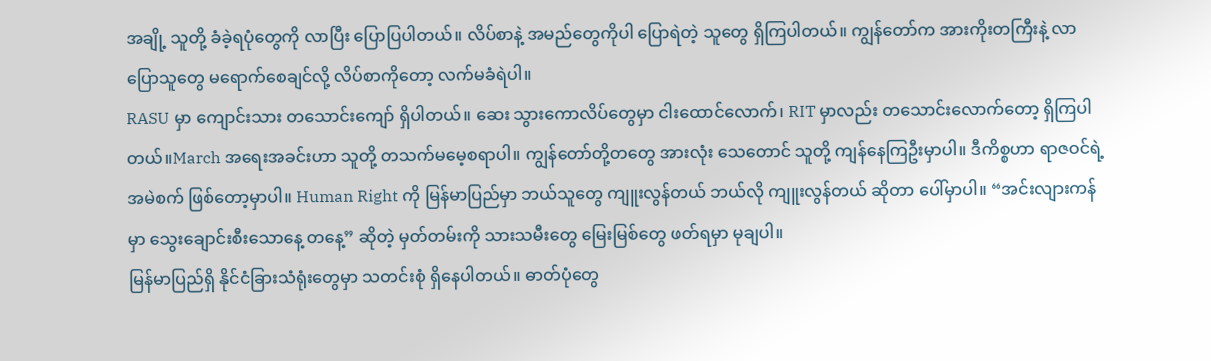အချို့ သူတို့ ခံခဲ့ရပုံတွေကို လာပြီး ပြောပြပါတယ်။ လိပ်စာနဲ့ အမည်တွေကိုပါ ပြောရဲတဲ့ သူတွေ ရှိကြပါတယ်။ ကျွန်တော်က အားကိုးတကြီးနဲ့ လာပြောသူတွေ မရောက်စေချင်လို့ လိပ်စာကိုတော့ လက်မခံရဲပါ။
RASU မှာ ကျောင်းသား တသောင်းကျော် ရှိပါတယ်။ ဆေး သွားကောလိပ်တွေမှာ ငါးထောင်လောက်၊ RIT မှာလည်း တသောင်းလောက်တော့ ရှိကြပါတယ်။March အရေးအခင်းဟာ သူတို့ တသက်မမေ့စရာပါ။ ကျွန်တော်တို့တတွေ အားလုံး သေတောင် သူတို့ ကျန်နေကြဦးမှာပါ။ ဒီကိစ္စဟာ ရာဇဝင်ရဲ့ အမဲစက် ဖြစ်တော့မှာပါ။ Human Right ကို မြန်မာပြည်မှာ ဘယ်သူတွေ ကျူးလွန်တယ် ဘယ်လို ကျူးလွန်တယ် ဆိုတာ ပေါ်မှာပါ။ “အင်းလျားကန်မှာ သွေးချောင်းစီးသောနေ့ တနေ့” ဆိုတဲ့ မှတ်တမ်းကို သားသမီးတွေ မြေးမြစ်တွေ ဖတ်ရမှာ မုချပါ။
မြန်မာပြည်ရှိ နိုင်ငံခြားသံရုံးတွေမှာ သတင်းစုံ ရှိနေပါတယ်။ ဓာတ်ပုံတွေ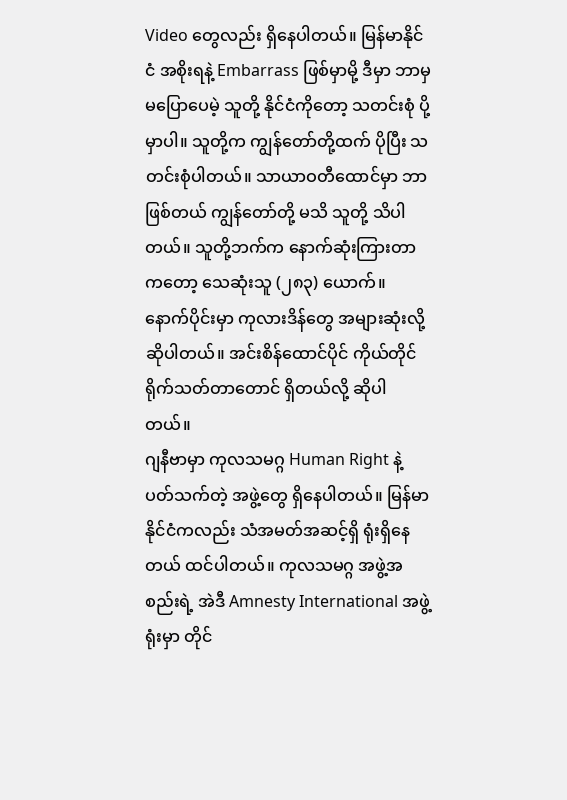Video တွေလည်း ရှိနေပါတယ်။ မြန်မာနိုင်ငံ အစိုးရနဲ့ Embarrass ဖြစ်မှာမို့ ဒီမှာ ဘာမှ မပြောပေမဲ့ သူတို့ နိုင်ငံကိုတော့ သတင်းစုံ ပို့မှာပါ။ သူတို့က ကျွန်တော်တို့ထက် ပိုပြီး သတင်းစုံပါတယ်။ သာယာဝတီထောင်မှာ ဘာဖြစ်တယ် ကျွန်တော်တို့ မသိ သူတို့ သိပါတယ်။ သူတို့ဘက်က နောက်ဆုံးကြားတာကတော့ သေဆုံးသူ (၂၈၃) ယောက်။ နောက်ပိုင်းမှာ ကုလားဒိန်တွေ အများဆုံးလို့ ဆိုပါတယ်။ အင်းစိန်ထောင်ပိုင် ကိုယ်တိုင် ရိုက်သတ်တာတောင် ရှိတယ်လို့ ဆိုပါတယ်။
ဂျနီဗာမှာ ကုလသမဂ္ဂ Human Right နဲ့ ပတ်သက်တဲ့ အဖွဲ့တွေ ရှိနေပါတယ်။ မြန်မာနိုင်ငံကလည်း သံအမတ်အဆင့်ရှိ ရုံးရှိနေတယ် ထင်ပါတယ်။ ကုလသမဂ္ဂ အဖွဲ့အစည်းရဲ့ အဲဒီ Amnesty International အဖွဲ့ရုံးမှာ တိုင်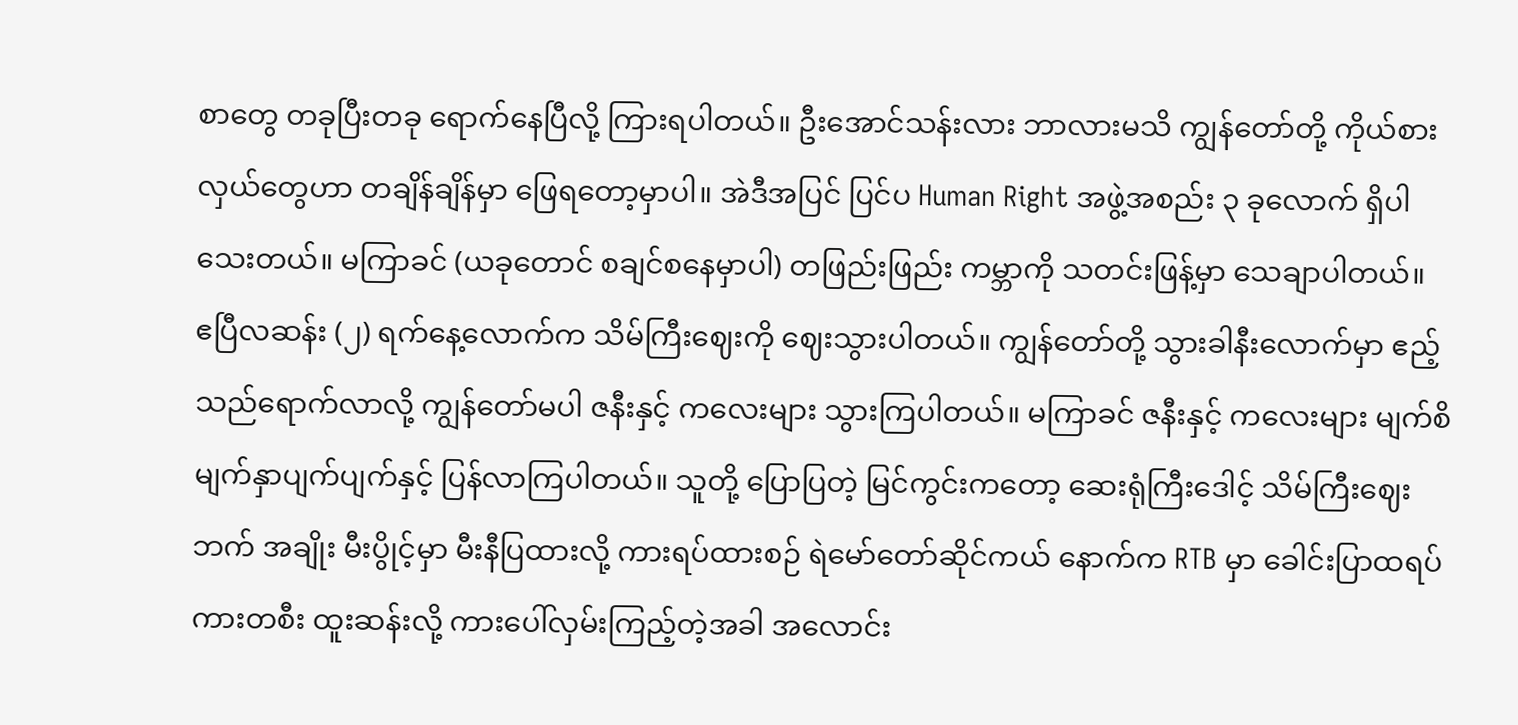စာတွေ တခုပြီးတခု ရောက်နေပြီလို့ ကြားရပါတယ်။ ဦးအောင်သန်းလား ဘာလားမသိ ကျွန်တော်တို့ ကိုယ်စားလှယ်တွေဟာ တချိန်ချိန်မှာ ဖြေရတော့မှာပါ။ အဲဒီအပြင် ပြင်ပ Human Right အဖွဲ့အစည်း ၃ ခုလောက် ရှိပါသေးတယ်။ မကြာခင် (ယခုတောင် စချင်စနေမှာပါ) တဖြည်းဖြည်း ကမ္ဘာကို သတင်းဖြန့်မှာ သေချာပါတယ်။
ဧပြီလဆန်း (၂) ရက်နေ့လောက်က သိမ်ကြီးဈေးကို ဈေးသွားပါတယ်။ ကျွန်တော်တို့ သွားခါနီးလောက်မှာ ဧည့်သည်ရောက်လာလို့ ကျွန်တော်မပါ ဇနီးနှင့် ကလေးများ သွားကြပါတယ်။ မကြာခင် ဇနီးနှင့် ကလေးများ မျက်စိ မျက်နှာပျက်ပျက်နှင့် ပြန်လာကြပါတယ်။ သူတို့ ပြောပြတဲ့ မြင်ကွင်းကတော့ ဆေးရုံကြီးဒေါင့် သိမ်ကြီးဈေးဘက် အချိုး မီးပွိုင့်မှာ မီးနီပြထားလို့ ကားရပ်ထားစဉ် ရဲမော်တော်ဆိုင်ကယ် နောက်က RTB မှာ ခေါင်းပြာထရပ်ကားတစီး ထူးဆန်းလို့ ကားပေါ်လှမ်းကြည့်တဲ့အခါ အလောင်း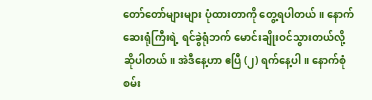တော်တော်များများ ပုံထားတာကို တွေ့ရပါတယ်။ နောက် ဆေးရုံကြီးရဲ့ ရင်ခွဲရုံဘက် မောင်းချိုးဝင်သွားတယ်လို့ ဆိုပါတယ်။ အဲဒီနေ့ဟာ ဧပြီ (၂) ရက်နေ့ပါ။ နောက်စုံစမ်း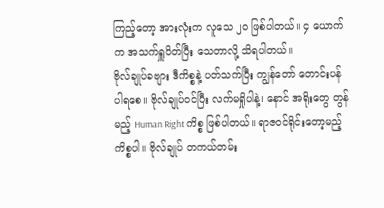ကြည့်တော့ အားလုံးက လူသေ ၂၀ ဖြစ်ပါတယ်။ ၄ ယောက်က အသက်ရှူပိတ်ပြီး သေတာလို့ သိရပါတယ်။
ဗိုလ်ချုပ်ခဗျား ဒီကိစ္စနဲ့ ပတ်သက်ပြီး ကျွန်တော် တောင်းပန်ပါရစေ။ ဗိုလ်ချုပ်ဝင်ပြီး လက်မရှိုပါနဲ့၊ နောင် အရိုးတွေ တွန်မည့် Human Right ကိစ္စ ဖြစ်ပါတယ်။ ရာဇဝင်ရိုင်းတော့မည့် ကိစ္စပါ။ ဗိုလ်ချုပ် တကယ်တမ်း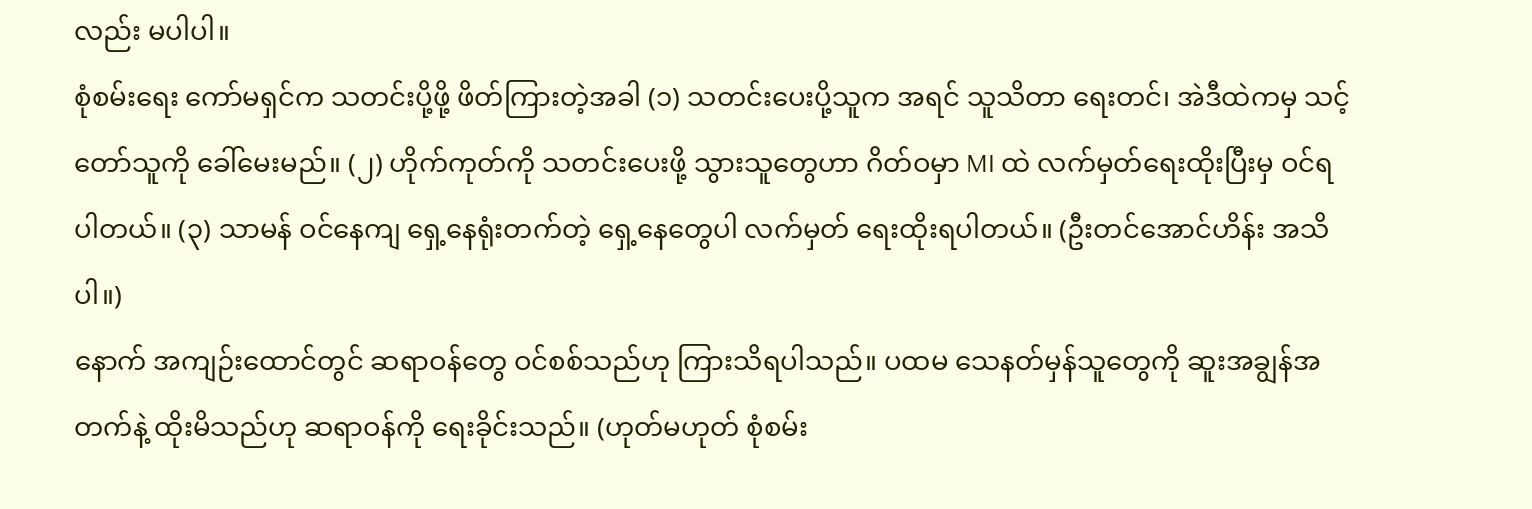လည်း မပါပါ။
စုံစမ်းရေး ကော်မရှင်က သတင်းပို့ဖို့ ဖိတ်ကြားတဲ့အခါ (၁) သတင်းပေးပို့သူက အရင် သူသိတာ ရေးတင်၊ အဲဒီထဲကမှ သင့်တော်သူကို ခေါ်မေးမည်။ (၂) ဟိုက်ကုတ်ကို သတင်းပေးဖို့ သွားသူတွေဟာ ဂိတ်ဝမှာ MI ထဲ လက်မှတ်ရေးထိုးပြီးမှ ဝင်ရပါတယ်။ (၃) သာမန် ဝင်နေကျ ရှေ့နေရုံးတက်တဲ့ ရှေ့နေတွေပါ လက်မှတ် ရေးထိုးရပါတယ်။ (ဦးတင်အောင်ဟိန်း အသိပါ။)
နောက် အကျဉ်းထောင်တွင် ဆရာဝန်တွေ ဝင်စစ်သည်ဟု ကြားသိရပါသည်။ ပထမ သေနတ်မှန်သူတွေကို ဆူးအချွန်အတက်နဲ့ ထိုးမိသည်ဟု ဆရာဝန်ကို ရေးခိုင်းသည်။ (ဟုတ်မဟုတ် စုံစမ်း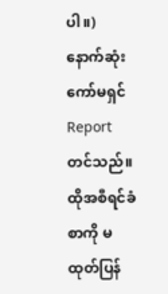ပါ။) နောက်ဆုံး ကော်မရှင် Report တင်သည်။ ထိုအစီရင်ခံစာကို မထုတ်ပြန်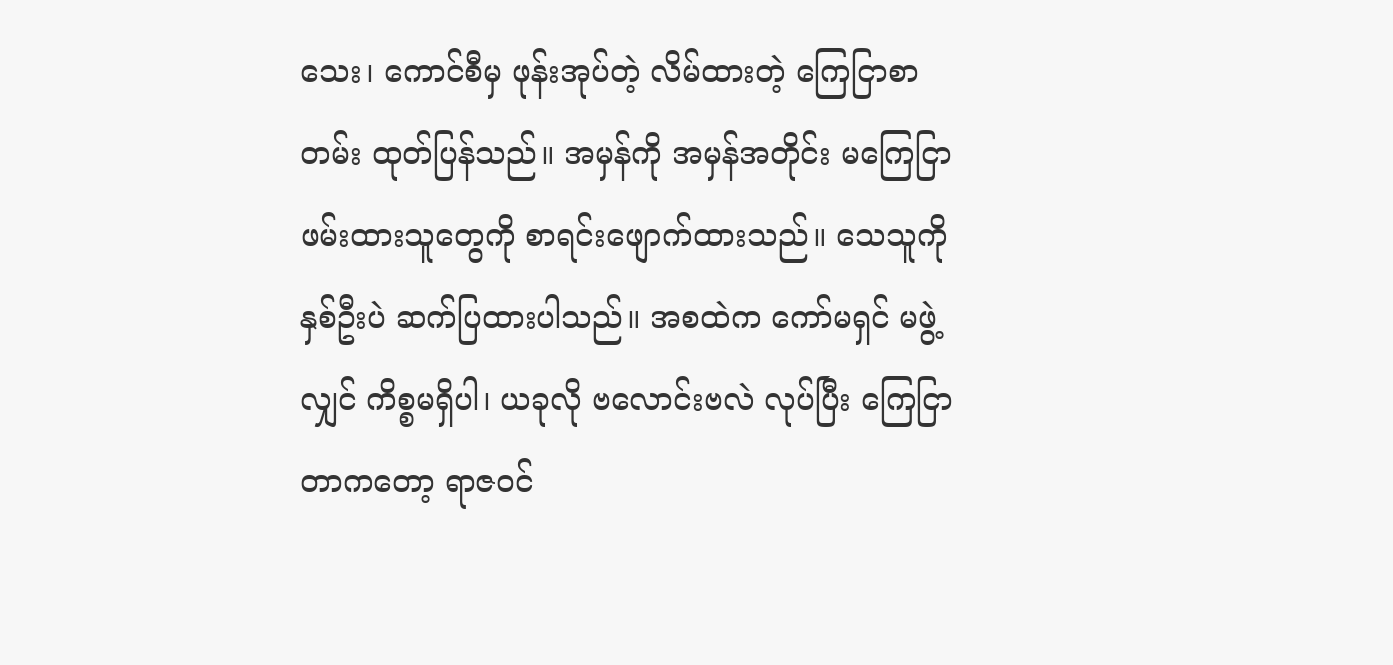သေး၊ ကောင်စီမှ ဖုန်းအုပ်တဲ့ လိမ်ထားတဲ့ ကြေငြာစာတမ်း ထုတ်ပြန်သည်။ အမှန်ကို အမှန်အတိုင်း မကြေငြာ ဖမ်းထားသူတွေကို စာရင်းဖျောက်ထားသည်။ သေသူကို နှစ်ဦးပဲ ဆက်ပြထားပါသည်။ အစထဲက ကော်မရှင် မဖွဲ့လျှင် ကိစ္စမရှိပါ၊ ယခုလို ဗလောင်းဗလဲ လုပ်ပြီး ကြေငြာတာကတော့ ရာဇဝင်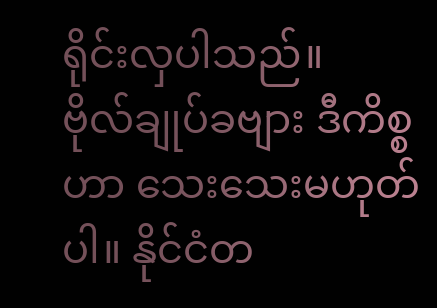ရိုင်းလှပါသည်။
ဗိုလ်ချုပ်ခဗျား ဒီကိစ္စဟာ သေးသေးမဟုတ်ပါ။ နိုင်ငံတ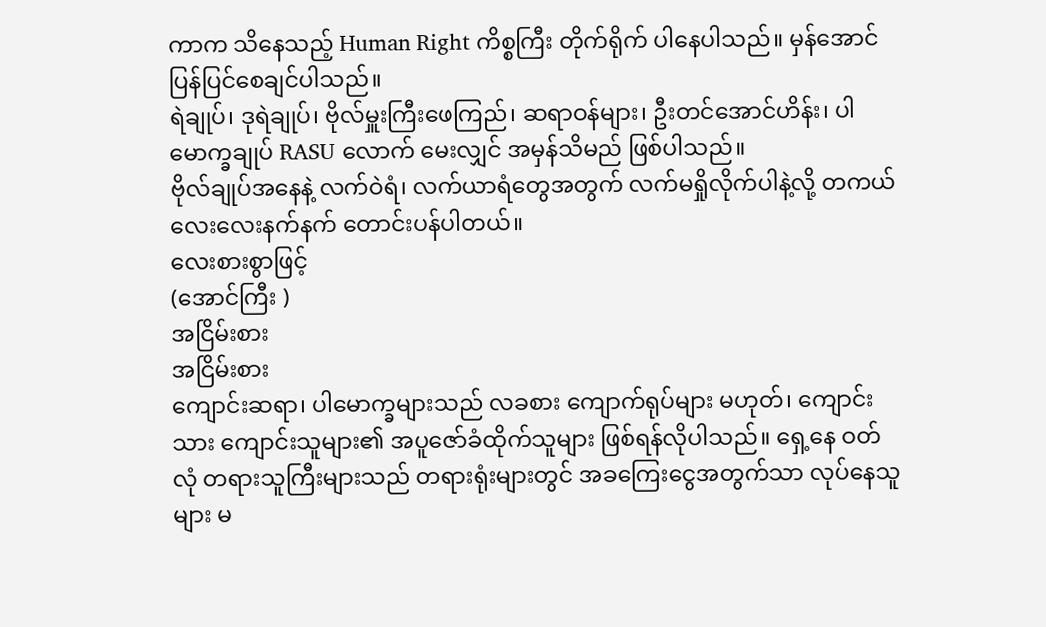ကာက သိနေသည့် Human Right ကိစ္စကြီး တိုက်ရိုက် ပါနေပါသည်။ မှန်အောင် ပြန်ပြင်စေချင်ပါသည်။
ရဲချုပ်၊ ဒုရဲချုပ်၊ ဗိုလ်မှူးကြီးဖေကြည်၊ ဆရာဝန်များ၊ ဦးတင်အောင်ဟိန်း၊ ပါမောက္ခချုပ် RASU လောက် မေးလျှင် အမှန်သိမည် ဖြစ်ပါသည်။
ဗိုလ်ချုပ်အနေနဲ့ လက်ဝဲရံ၊ လက်ယာရံတွေအတွက် လက်မရှိုလိုက်ပါနဲ့လို့ တကယ်လေးလေးနက်နက် တောင်းပန်ပါတယ်။
လေးစားစွာဖြင့်
(အောင်ကြီး )
အငြိမ်းစား
အငြိမ်းစား
ကျောင်းဆရာ၊ ပါမောက္ခများသည် လခစား ကျောက်ရုပ်များ မဟုတ်၊ ကျောင်းသား ကျောင်းသူများ၏ အပူဇော်ခံထိုက်သူများ ဖြစ်ရန်လိုပါသည်။ ရှေ့နေ ဝတ်လုံ တရားသူကြီးများသည် တရားရုံးများတွင် အခကြေးငွေအတွက်သာ လုပ်နေသူများ မ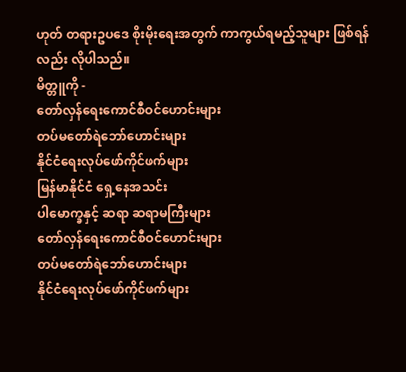ဟုတ် တရားဥပဒေ စိုးမိုးရေးအတွက် ကာကွယ်ရမည့်သူများ ဖြစ်ရန်လည်း လိုပါသည်။
မိတ္တူကို -
တော်လှန်ရေးကောင်စီဝင်ဟောင်းများ
တပ်မတော်ရဲဘော်ဟောင်းများ
နိုင်ငံရေးလုပ်ဖော်ကိုင်ဖက်များ
မြန်မာနိုင်ငံ ရှေ့နေအသင်း
ပါမောက္ခနှင့် ဆရာ ဆရာမကြီးများ
တော်လှန်ရေးကောင်စီဝင်ဟောင်းများ
တပ်မတော်ရဲဘော်ဟောင်းများ
နိုင်ငံရေးလုပ်ဖော်ကိုင်ဖက်များ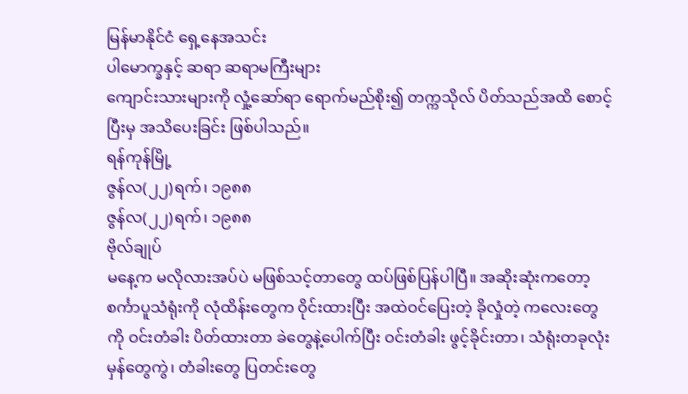မြန်မာနိုင်ငံ ရှေ့နေအသင်း
ပါမောက္ခနှင့် ဆရာ ဆရာမကြီးများ
ကျောင်းသားများကို လှုံ့ဆော်ရာ ရောက်မည်စိုး၍ တက္ကသိုလ် ပိတ်သည်အထိ စောင့်ပြီးမှ အသိပေးခြင်း ဖြစ်ပါသည်။
ရန်ကုန်မြို့
ဇွန်လ(၂၂)ရက်၊ ၁၉၈၈
ဇွန်လ(၂၂)ရက်၊ ၁၉၈၈
ဗိုလ်ချုပ်
မနေ့က မလိုလားအပ်ပဲ မဖြစ်သင့်တာတွေ ထပ်ဖြစ်ပြန်ပါပြီ။ အဆိုးဆုံးကတော့ စင်္ကာပူသံရုံးကို လုံထိန်းတွေက ဝိုင်းထားပြီး အထဲဝင်ပြေးတဲ့ ခိုလှုံတဲ့ ကလေးတွေကို ဝင်းတံခါး ပိတ်ထားတာ ခဲတွေနဲ့ပေါက်ပြီး ဝင်းတံခါး ဖွင့်ခိုင်းတာ၊ သံရုံးတခုလုံး မှန်တွေကွဲ၊ တံခါးတွေ ပြတင်းတွေ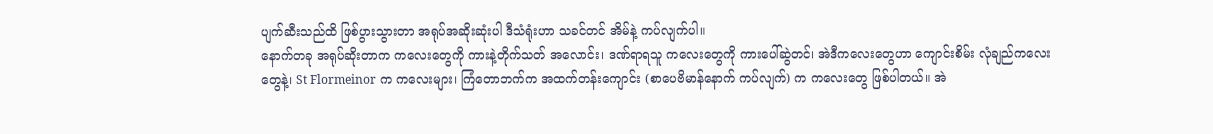ပျက်ဆီးသည်ထိ ဖြစ်ပွားသွားတာ အရုပ်အဆိုးဆုံးပါ ဒီသံရုံးဟာ သခင်တင် အိမ်နဲ့ ကပ်လျက်ပါ။
နောက်တခု အရုပ်ဆိုးတာက ကလေးတွေကို ကားနဲ့တိုက်သတ် အလောင်း၊ ဒဏ်ရာရသူ ကလေးတွေကို ကားပေါ်ဆွဲတင်၊ အဲဒီကလေးတွေဟာ ကျောင်းစိမ်း လုံချည်ကလေးတွေနဲ့၊ St Flormeinor က ကလေးများ၊ ကြံတောဘက်က အထက်တန်းကျောင်း (စာပေဗိမာန်နောက် ကပ်လျက်) က ကလေးတွေ ဖြစ်ပါတယ်။ အဲ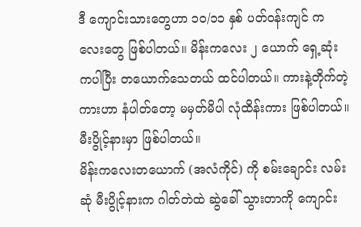ဒီ ကျောင်းသားတွေဟာ ၁၀/၁၁ နှစ် ပတ်ဝန်းကျင် ကလေးတွေ ဖြစ်ပါတယ်။ မိန်းကလေး ၂ ယောက် ရှေ့ဆုံးကပါပြီး တယောက်သေတယ် ထင်ပါတယ်။ ကားနဲ့တိုက်တဲ့ ကားဟာ နံပါတ်တော့ မမှတ်မိပါ လုံထိန်းကား ဖြစ်ပါတယ်။ မီးပွိုင့်နားမှာ ဖြစ်ပါတယ်။
မိန်းကလေးတယောက် (အလံကိုင်) ကို စမ်းချောင်း လမ်းဆုံ မီးပွိုင့်နားက ဂါတ်တဲထဲ ဆွဲခေါ် သွားတာကို ကျောင်း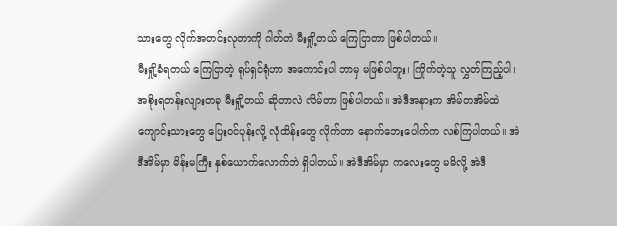သားတွေ လိုက်အတင်းလုတာကို ဂါတ်တဲ မီးရှို့တယ် ကြေငြာတာ ဖြစ်ပါတယ်။
မီးရှို့ခံရတယ် ကြေငြာတဲ့ ရုပ်ရှင်ရုံဟာ အကောင်းပါ ဘာမှ မဖြစ်ပါဘူး၊ ကြိုက်တဲ့သူ လွှတ်ကြည့်ပါ၊ အစိုးရတန်းလျားတခု မီးရှို့တယ် ဆိုတာလဲ လိမ်တာ ဖြစ်ပါတယ်။ အဲဒီအနားက အိမ်တအိမ်ထဲ ကျောင်းသားတွေ ပြေးဝင်ပုန်းလို့ လုံထိန်းတွေ လိုက်တာ နောက်ဘေးပေါက်က လစ်ကြပါတယ်။ အဲဒီအိမ်မှာ မိန်းမကြီး နှစ်ယောက်လောက်ဘဲ ရှိပါတယ်။ အဲဒီအိမ်မှာ ကလေးတွေ မမိလို့ အဲဒီ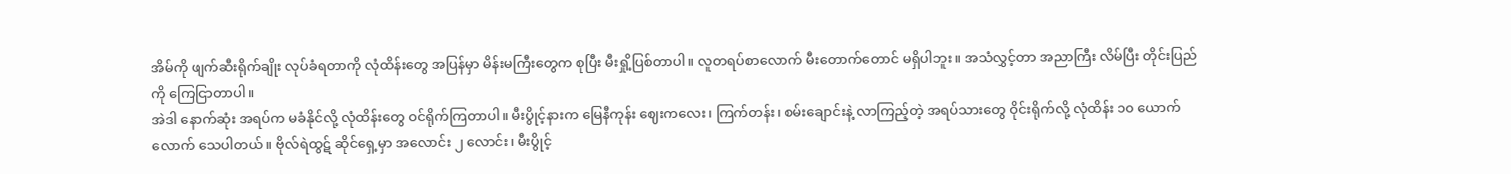အိမ်ကို ဖျက်ဆီးရိုက်ချိုး လုပ်ခံရတာကို လုံထိန်းတွေ အပြန်မှာ မိန်းမကြီးတွေက စုပြီး မီးရှို့ပြစ်တာပါ။ လူတရပ်စာလောက် မီးတောက်တောင် မရှိပါဘူး။ အသံလွှင့်တာ အညာကြီး လိမ်ပြီး တိုင်းပြည်ကို ကြေငြာတာပါ။
အဲဒါ နောက်ဆုံး အရပ်က မခံနိုင်လို့ လုံထိန်းတွေ ဝင်ရိုက်ကြတာပါ။ မီးပွိုင့်နားက မြေနီကုန်း ဈေးကလေး၊ ကြက်တန်း၊ စမ်းချောင်းနဲ့ လာကြည့်တဲ့ အရပ်သားတွေ ဝိုင်းရိုက်လို့ လုံထိန်း ၁၀ ယောက်လောက် သေပါတယ်။ ဗိုလ်ရဲထွဋ် ဆိုင်ရှေ့မှာ အလောင်း ၂ လောင်း၊ မီးပွိုင့်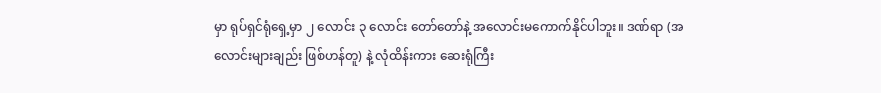မှာ ရုပ်ရှင်ရုံရှေ့မှာ ၂ လောင်း ၃ လောင်း တော်တော်နဲ့ အလောင်းမကောက်နိုင်ပါဘူး။ ဒဏ်ရာ (အလောင်းများချည်း ဖြစ်ဟန်တူ) နဲ့ လုံထိန်းကား ဆေးရုံကြီး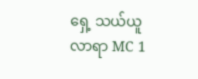ရှေ့ သယ်ယူလာရာ MC 1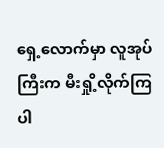ရှေ့လောက်မှာ လူအုပ်ကြီးက မီးရှို့လိုက်ကြပါ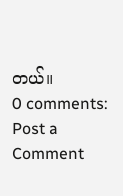တယ်။
0 comments:
Post a Comment